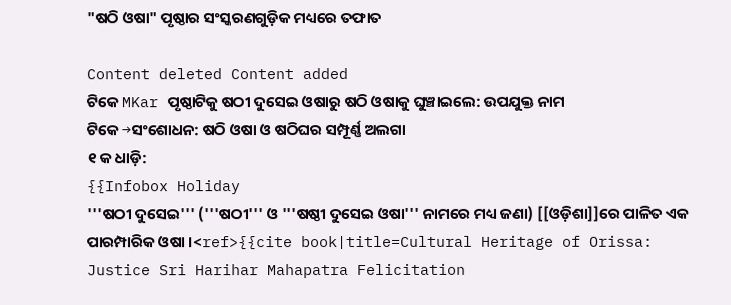"ଷଠି ଓଷା" ପୃଷ୍ଠାର ସଂସ୍କରଣ‌ଗୁଡ଼ିକ ମଧ୍ୟରେ ତଫାତ

Content deleted Content added
ଟିକେ MKar ପୃଷ୍ଠାଟିକୁ ଷଠୀ ଦୁସେଇ ଓଷାରୁ ଷଠି ଓଷାକୁ ଘୁଞ୍ଚାଇଲେ: ଉପଯୁକ୍ତ ନାମ
ଟିକେ →ସଂଶୋଧନ: ଷଠି ଓଷା ଓ ଷଠିଘର ସମ୍ପୂର୍ଣ୍ଣ ଅଲଗା
୧ କ ଧାଡ଼ି:
{{Infobox Holiday
'''ଷଠୀ ଦୁସେଇ''' ('''ଷଠୀ''' ଓ '''ଷଷ୍ଠୀ ଦୁସେଇ ଓଷା''' ନାମରେ ମଧ୍ୟ ଜଣା) [[ଓଡ଼ିଶା]]ରେ ପାଳିତ ଏକ ପାରମ୍ପାରିକ ଓଷା ।<ref>{{cite book|title=Cultural Heritage of Orissa: Justice Sri Harihar Mahapatra Felicitation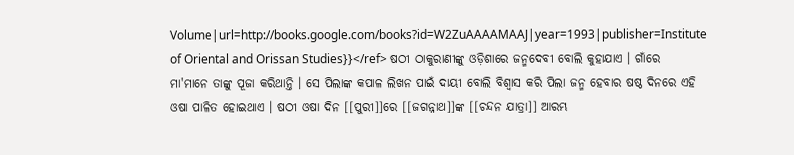Volume|url=http://books.google.com/books?id=W2ZuAAAAMAAJ|year=1993|publisher=Institute of Oriental and Orissan Studies}}</ref> ଷଠୀ ଠାକୁରାଣୀଙ୍କୁ ଓଡ଼ିଶାରେ ଜନ୍ମଦେବୀ ବୋଲି କୁହାଯାଏ । ଗାଁରେ ମା'ମାନେ ତାଙ୍କୁ ପୂଜା କରିଥାନ୍ତି । ସେ ପିଲାଙ୍କ କପାଳ ଲିଖନ ପାଇଁ ଦାୟୀ ବୋଲି ବିଶ୍ୱାସ କରି ପିଲା ଜନ୍ମ ହେବାର ଷଷ୍ଠ ଦିନରେ ଏହି ଓଷା ପାଳିତ ହୋଇଥାଏ । ଷଠୀ ଓଷା ଦିନ [[ପୁରୀ]]ରେ [[ଜଗନ୍ନାଥ]]ଙ୍କ [[ଚନ୍ଦନ ଯାତ୍ରା]] ଆରମ୍ଭ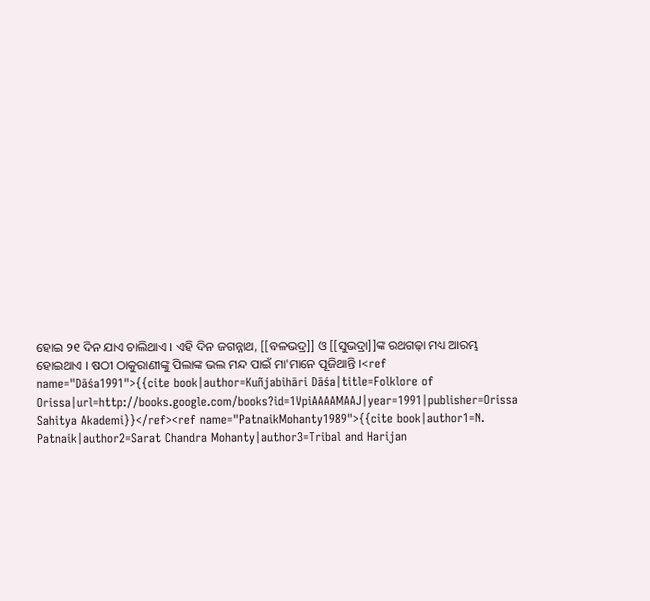ହୋଇ ୨୧ ଦିନ ଯାଏ ଚାଲିଥାଏ । ଏହି ଦିନ ଜଗନ୍ନାଥ, [[ବଳଭଦ୍ର]] ଓ [[ସୁଭଦ୍ରା]]ଙ୍କ ରଥଗଢ଼ା ମଧ୍ୟ ଆରମ୍ଭ ହୋଇଥାଏ । ଷଠୀ ଠାକୁରାଣୀଙ୍କୁ ପିଲାଙ୍କ ଭଲ ମନ୍ଦ ପାଇଁ ମା'ମାନେ ପୂଜିଥାନ୍ତି ।<ref name="Dāśa1991">{{cite book|author=Kuñjabihāri Dāśa|title=Folklore of Orissa|url=http://books.google.com/books?id=1VpiAAAAMAAJ|year=1991|publisher=Orissa Sahitya Akademi}}</ref><ref name="PatnaikMohanty1989">{{cite book|author1=N. Patnaik|author2=Sarat Chandra Mohanty|author3=Tribal and Harijan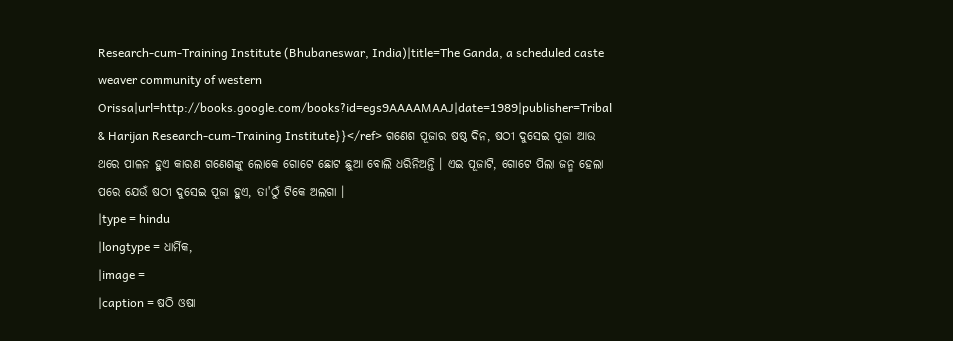Research-cum-Training Institute (Bhubaneswar, India)|title=The Ganda, a scheduled caste weaver community of western Orissa|url=http://books.google.com/books?id=egs9AAAAMAAJ|date=1989|publisher=Tribal & Harijan Research-cum-Training Institute}}</ref> ଗଣେଶ ପୂଜାର ଷଷ୍ଠ ଦିନ, ଷଠୀ ଦୁସେଇ ପୂଜା ଆଉ ଥରେ ପାଳନ ହୁଏ କାରଣ ଗଣେଶଙ୍କୁ ଲୋକେ ଗୋଟେ ଛୋଟ ଛୁଆ ବୋଲି ଧରିନିଅନ୍ତି । ଏଇ ପୂଜାଟି, ଗୋଟେ ପିଲା ଜନ୍ମ ହେଲା ପରେ ଯେଉଁ ଷଠୀ ଦୁସେଇ ପୂଜା ହୁଏ, ତା'ଠୁଁ ଟିକେ ଅଲଗା ।
|type = hindu
|longtype = ଧାର୍ମିକ,
|image =
|caption = ଷଠି ଓଷା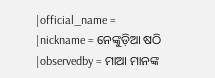|official_name =
|nickname = ନେଙ୍କୁଡ଼ିଆ ଷଠି
|observedby = ମାଆ ମାନଙ୍କ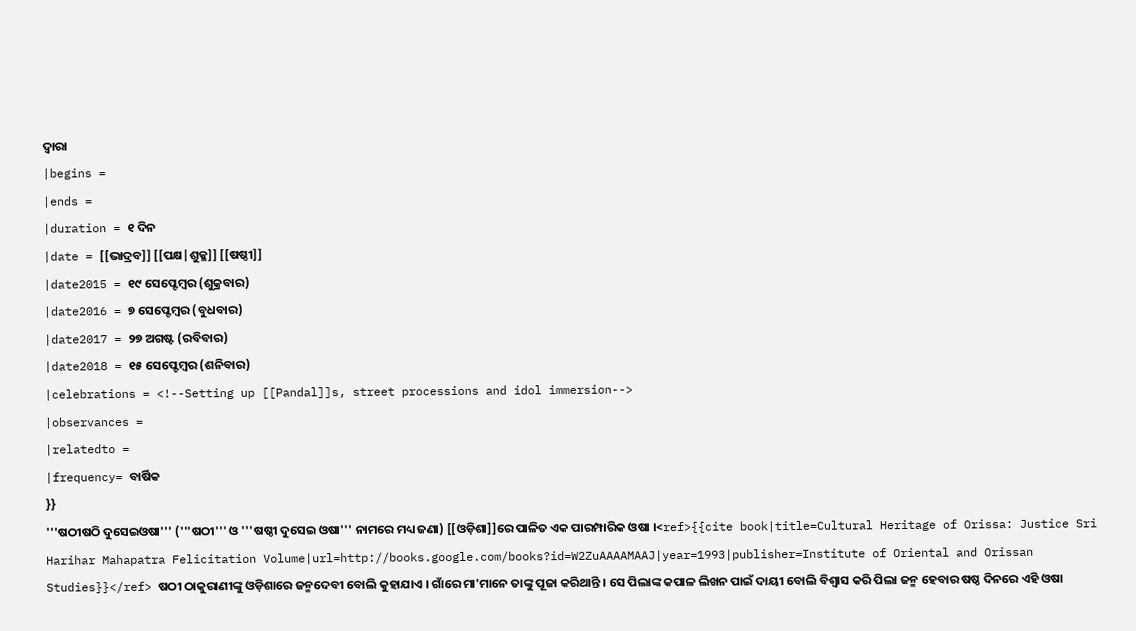ଦ୍ଵାରା
|begins =
|ends =
|duration = ୧ ଦିନ
|date = [[ଭାଦ୍ରବ]] [[ପକ୍ଷ|ଶୁକ୍ଳ]] [[ଷଷ୍ଠୀ]]
|date2015 = ୧୯ ସେପ୍ଟେମ୍ବର (ଶୁକ୍ରବାର)
|date2016 = ୭ ସେପ୍ଟେମ୍ବର (ବୁଧବାର)
|date2017 = ୨୭ ଅଗଷ୍ଟ (ରବିବାର)
|date2018 = ୧୫ ସେପ୍ଟେମ୍ବର (ଶନିବାର)
|celebrations = <!--Setting up [[Pandal]]s, street processions and idol immersion-->
|observances =
|relatedto =
|frequency= ବାର୍ଷିକ
}}
'''ଷଠୀଷଠି ଦୁସେଇଓଷା''' ('''ଷଠୀ''' ଓ '''ଷଷ୍ଠୀ ଦୁସେଇ ଓଷା''' ନାମରେ ମଧ୍ୟ ଜଣା) [[ଓଡ଼ିଶା]]ରେ ପାଳିତ ଏକ ପାରମ୍ପାରିକ ଓଷା ।<ref>{{cite book|title=Cultural Heritage of Orissa: Justice Sri Harihar Mahapatra Felicitation Volume|url=http://books.google.com/books?id=W2ZuAAAAMAAJ|year=1993|publisher=Institute of Oriental and Orissan Studies}}</ref> ଷଠୀ ଠାକୁରାଣୀଙ୍କୁ ଓଡ଼ିଶାରେ ଜନ୍ମଦେବୀ ବୋଲି କୁହାଯାଏ । ଗାଁରେ ମା'ମାନେ ତାଙ୍କୁ ପୂଜା କରିଥାନ୍ତି । ସେ ପିଲାଙ୍କ କପାଳ ଲିଖନ ପାଇଁ ଦାୟୀ ବୋଲି ବିଶ୍ୱାସ କରି ପିଲା ଜନ୍ମ ହେବାର ଷଷ୍ଠ ଦିନରେ ଏହି ଓଷା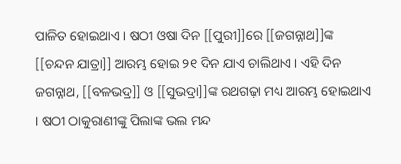ପାଳିତ ହୋଇଥାଏ । ଷଠୀ ଓଷା ଦିନ [[ପୁରୀ]]ରେ [[ଜଗନ୍ନାଥ]]ଙ୍କ [[ଚନ୍ଦନ ଯାତ୍ରା]] ଆରମ୍ଭ ହୋଇ ୨୧ ଦିନ ଯାଏ ଚାଲିଥାଏ । ଏହି ଦିନ ଜଗନ୍ନାଥ, [[ବଳଭଦ୍ର]] ଓ [[ସୁଭଦ୍ରା]]ଙ୍କ ରଥଗଢ଼ା ମଧ୍ୟ ଆରମ୍ଭ ହୋଇଥାଏ । ଷଠୀ ଠାକୁରାଣୀଙ୍କୁ ପିଲାଙ୍କ ଭଲ ମନ୍ଦ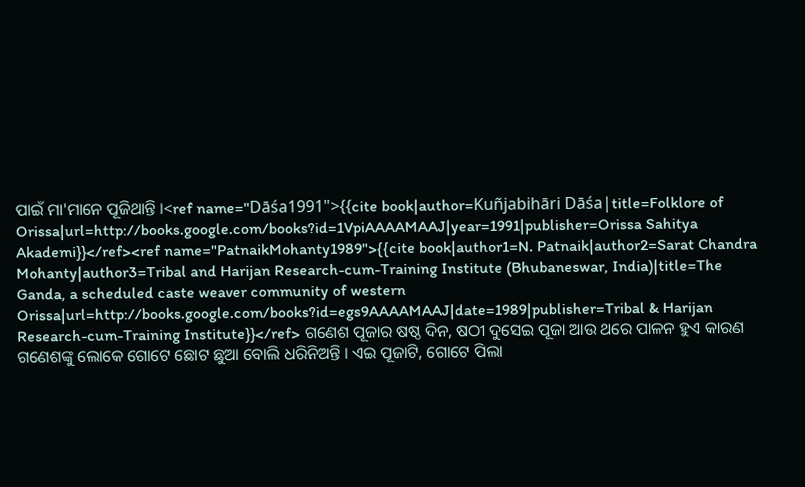ପାଇଁ ମା'ମାନେ ପୂଜିଥାନ୍ତି ।<ref name="Dāśa1991">{{cite book|author=Kuñjabihāri Dāśa|title=Folklore of Orissa|url=http://books.google.com/books?id=1VpiAAAAMAAJ|year=1991|publisher=Orissa Sahitya Akademi}}</ref><ref name="PatnaikMohanty1989">{{cite book|author1=N. Patnaik|author2=Sarat Chandra Mohanty|author3=Tribal and Harijan Research-cum-Training Institute (Bhubaneswar, India)|title=The Ganda, a scheduled caste weaver community of western Orissa|url=http://books.google.com/books?id=egs9AAAAMAAJ|date=1989|publisher=Tribal & Harijan Research-cum-Training Institute}}</ref> ଗଣେଶ ପୂଜାର ଷଷ୍ଠ ଦିନ, ଷଠୀ ଦୁସେଇ ପୂଜା ଆଉ ଥରେ ପାଳନ ହୁଏ କାରଣ ଗଣେଶଙ୍କୁ ଲୋକେ ଗୋଟେ ଛୋଟ ଛୁଆ ବୋଲି ଧରିନିଅନ୍ତି । ଏଇ ପୂଜାଟି, ଗୋଟେ ପିଲା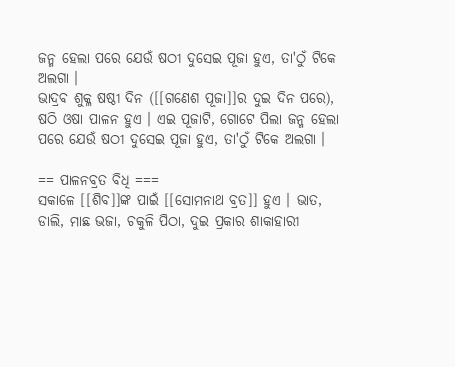ଜନ୍ମ ହେଲା ପରେ ଯେଉଁ ଷଠୀ ଦୁସେଇ ପୂଜା ହୁଏ, ତା'ଠୁଁ ଟିକେ ଅଲଗା ।
ଭାଦ୍ରବ ଶୁକ୍ଳ ଷଷ୍ଠୀ ଦିନ ([[ଗଣେଶ ପୂଜା]]ର ଦୁଇ ଦିନ ପରେ), ଷଠି ଓଷା ପାଳନ ହୁଏ । ଏଇ ପୂଜାଟି, ଗୋଟେ ପିଲା ଜନ୍ମ ହେଲା ପରେ ଯେଉଁ ଷଠୀ ଦୁସେଇ ପୂଜା ହୁଏ, ତା'ଠୁଁ ଟିକେ ଅଲଗା ।

== ପାଳନବ୍ରତ ବିଧି ===
ସକାଳେ [[ଶିବ]]ଙ୍କ ପାଇଁ [[ସୋମନାଥ ବ୍ରତ]] ହୁଏ । ଭାତ, ଡାଲି, ମାଛ ଭଜା, ଚକୁଳି ପିଠା, ଦୁଇ ପ୍ରକାର ଶାକାହାରୀ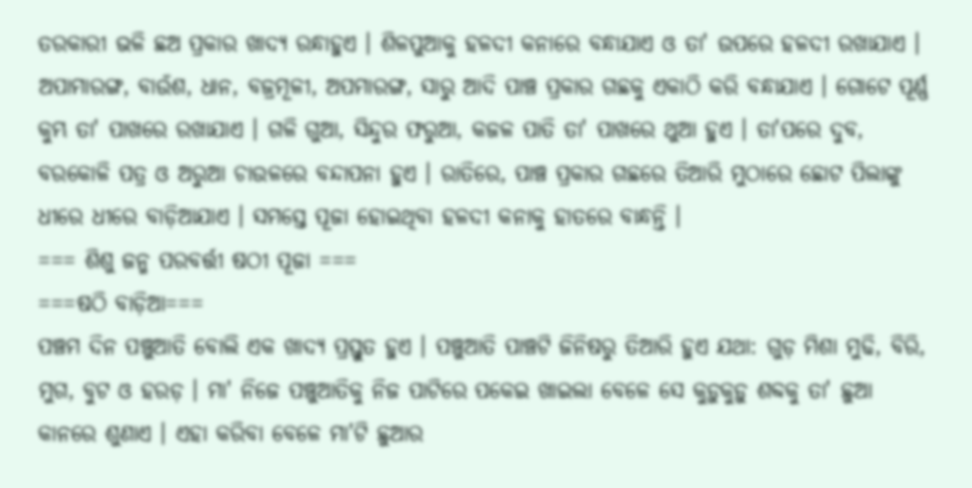ତରକାରୀ ଭଳି ଛଅ ପ୍ରକାର ଖାଦ୍ୟ ରନ୍ଧାହୁଏ । ଶିଳପୁଆକୁ ହଳଦୀ କନାରେ ବନ୍ଧାଯାଏ ଓ ତା' ଉପରେ ହଳଦୀ ରଖାଯାଏ । ଅପାମାରଙ୍ଗ, ବାଉଁଶ, ଧାନ, ବଜ୍ରମୂଳୀ, ଅପମାରଙ୍ଗ, ସାରୁ ଆଦି ପାଞ୍ଚ ପ୍ରକାର ଗଛକୁ ଏକାଠି କରି ବନ୍ଧାଯାଏ । ଗୋଟେ ପୂର୍ଣ୍ଣ କୁମ୍ଭ ତା' ପାଖରେ ରଖାଯାଏ । ଗଳି ଗୁଆ, ସିନ୍ଦୁର ଫରୁଆ, କଜଳ ପାତି ତା' ପାଖରେ ଥୁଆ ହୁଏ । ତା'ପରେ ଦୁବ, ବରକୋଳି ପତ୍ର ଓ ଅରୁଆ ଚାଉଳରେ ବନ୍ଦାପନା ହୁଏ । ରାତିରେ, ପାଞ୍ଚ ପ୍ରକାର ଗଛରେ ତିଆରି ମୁଠାରେ ଛୋଟ ପିଲାଙ୍କୁ ଧୀରେ ଧୀରେ ବାଡ଼ିଆଯାଏ । ସମସ୍ତେ ପୂଜା ହୋଇଥିବା ହଳଦୀ କନାକୁ ହାତରେ ବାନ୍ଧନ୍ତି ।
=== ଶିଶୁ ଜନ୍ମ ପରବର୍ତ୍ତୀ ଷଠୀ ପୂଜା ===
===ଷଠି ବାଡ଼ିଆ===
ପଞ୍ଚମ ଦିନ ପଞ୍ଚୁଆତି ବୋଲି ଏକ ଖାଦ୍ୟ ପ୍ରସ୍ତୁତ ହୁଏ । ପଞ୍ଚୁଆତି ପାଞ୍ଚଟି ଜିନିଷରୁ ତିଆରି ହୁଏ ଯଥା: ଗୁଡ଼ ମିଶା ମୁଢି, ବିରି, ମୁଗ, ବୁଟ ଓ ହରଡ଼ । ମା' ନିଜେ ପଞ୍ଚୁଆତିକୁ ନିଜ ପାଟିରେ ପକେଇ ଖାଇଲା ବେଳେ ସେ କୁଡ଼ୁକୁଡ଼ୁ ଶବ୍ଦକୁ ତା' ଛୁଆ କାନରେ ଶୁଣାଏ । ଏହା କରିବା ବେଳେ ମା'ଟି ଛୁଆର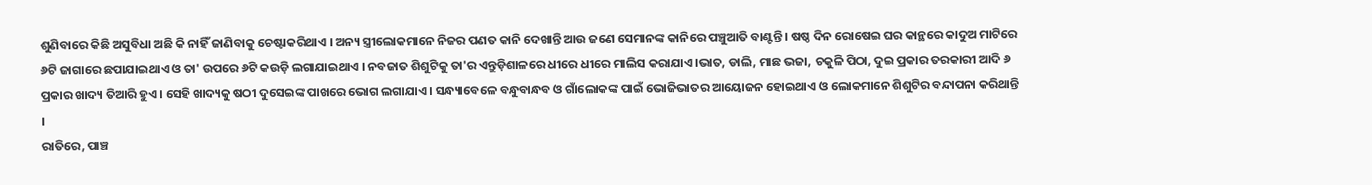ଶୁଣିବାରେ କିଛି ଅସୁବିଧା ଅଛି କି ନାହିଁ ଜାଣିବାକୁ ଚେଷ୍ଟାକରିଥାଏ । ଅନ୍ୟ ସ୍ତ୍ରୀଲୋକମାନେ ନିଜର ପଣତ କାନି ଦେଖାନ୍ତି ଆଉ ଜଣେ ସେମାନଙ୍କ କାନିରେ ପଞ୍ଚୁଆତି ବାଣ୍ଟନ୍ତି । ଷଷ୍ଠ ଦିନ ରୋଷେଇ ଘର କାନ୍ଥରେ କାଦୁଅ ମାଟିରେ ୬ଟି ଜାଗାରେ ଛପାଯାଇଥାଏ ଓ ତା' ଉପରେ ୬ଟି କଉଡ଼ି ଲଗାଯାଇଥାଏ । ନବଜାତ ଶିଶୁଟିକୁ ତା'ର ଏନ୍ତୁଡ଼ିଶାଳରେ ଧୀରେ ଧୀରେ ମାଲିସ କରାଯାଏ ।ଭାତ, ଡାଲି, ମାଛ ଭଜା, ଚକୁଳି ପିଠା, ଦୁଇ ପ୍ରକାର ତରକାରୀ ଆଦି ୬ ପ୍ରକାର ଖାଦ୍ୟ ତିଆରି ହୁଏ । ସେହି ଖାଦ୍ୟକୁ ଷଠୀ ଦୁସେଇଙ୍କ ପାଖରେ ଭୋଗ ଲଗାଯାଏ । ସନ୍ଧ୍ୟାବେଳେ ବନ୍ଧୁବାନ୍ଧବ ଓ ଗାଁଲୋକଙ୍କ ପାଇଁ ଭୋଜିଭାତର ଆୟୋଜନ ହୋଇଥାଏ ଓ ଲୋକମାନେ ଶିଶୁଟିର ବନ୍ଦାପନା କରିଥାନ୍ତି ।
ରାତିରେ, ପାଞ୍ଚ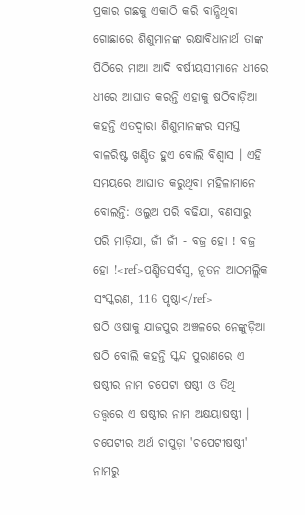ପ୍ରକାର ଗଛକୁ ଏକାଠି କରି ବାନ୍ଧିଥିବା ଗୋଛାରେ ଶିଶୁମାନଙ୍କ ରକ୍ଷାବିଧାନାର୍ଥ ତାଙ୍କ ପିଠିରେ ମାଆ ଆଦି ବର୍ଷୀୟସୀମାନେ ଧୀରେ ଧୀରେ ଆଘାତ କରନ୍ତି ଏହାକୁ ଷଠିବାଡ଼ିଆ କହନ୍ତି ଏତଦ୍ଵାରା ଶିଶୁମାନଙ୍କର ସମସ୍ତ ବାଳରିଷ୍ଟ ଖଣ୍ଡିତ ହୁଏ ବୋଲି ବିଶ୍ଵାସ । ଏହି ସମୟରେ ଆଘାତ କରୁଥିବା ମହିଳାମାନେ ବୋଲନ୍ତି: ଓଲୁଅ ପରି ବଢିଯା, ବଣସାରୁ ପରି ମାଡ଼ିଯା, ଜୀଁ ଜୀଁ - ବଜ୍ର ହୋ ! ବଜ୍ର ହୋ !<ref>ପଣ୍ଡିତସର୍ବସ୍ଵ, ନୂତନ ଆଠମଲ୍ଲିକ ସଂସ୍କରଣ, 116 ପୃଷ୍ଠା</ref>
ଷଠି ଓଷାକୁ ଯାଜପୁର ଅଞ୍ଚଳରେ ନେଙ୍କୁଡ଼ିଆ ଷଠି ବୋଲି କହନ୍ତି ସ୍କନ୍ଦ ପୁରାଣରେ ଏ ଷଷ୍ଠୀର ନାମ ଚପେଟା ଷଷ୍ଠୀ ଓ ତିଥି ତତ୍ତ୍ଵରେ ଏ ଷଷ୍ଠୀର ନାମ ଅକ୍ଷୟାଷଷ୍ଠୀ । ଚପେଟୀର ଅର୍ଥ ଚାପୁଡ଼ା 'ଚପେଟୀଷଷ୍ଠୀ' ନାମରୁ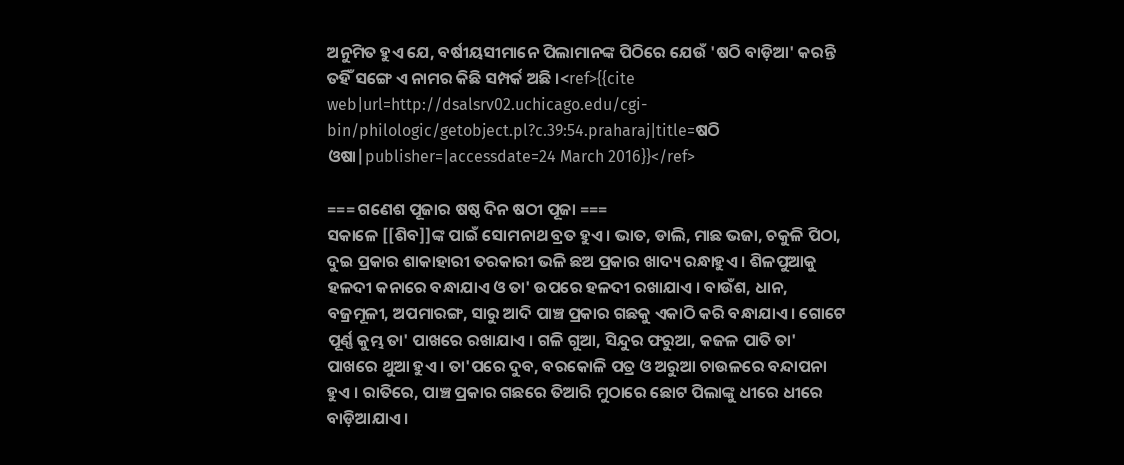ଅନୁମିତ ହୁଏ ଯେ, ବର୍ଷୀୟସୀମାନେ ପିଲାମାନଙ୍କ ପିଠିରେ ଯେଉଁ 'ଷଠି ବାଡ଼ିଆ' କରନ୍ତି ତହିଁ ସଙ୍ଗେ ଏ ନାମର କିଛି ସମ୍ପର୍କ ଅଛି ।<ref>{{cite web|url=http://dsalsrv02.uchicago.edu/cgi-bin/philologic/getobject.pl?c.39:54.praharaj|title=ଷଠି ଓଷା|publisher=|accessdate=24 March 2016}}</ref>

=== ଗଣେଶ ପୂଜାର ଷଷ୍ଠ ଦିନ ଷଠୀ ପୂଜା ===
ସକାଳେ [[ଶିବ]]ଙ୍କ ପାଇଁ ସୋମନାଥ ବ୍ରତ ହୁଏ । ଭାତ, ଡାଲି, ମାଛ ଭଜା, ଚକୁଳି ପିଠା, ଦୁଇ ପ୍ରକାର ଶାକାହାରୀ ତରକାରୀ ଭଳି ଛଅ ପ୍ରକାର ଖାଦ୍ୟ ରନ୍ଧାହୁଏ । ଶିଳପୁଆକୁ ହଳଦୀ କନାରେ ବନ୍ଧାଯାଏ ଓ ତା' ଉପରେ ହଳଦୀ ରଖାଯାଏ । ବାଉଁଶ, ଧାନ, ବଜ୍ରମୂଳୀ, ଅପମାରଙ୍ଗ, ସାରୁ ଆଦି ପାଞ୍ଚ ପ୍ରକାର ଗଛକୁ ଏକାଠି କରି ବନ୍ଧାଯାଏ । ଗୋଟେ ପୂର୍ଣ୍ଣ କୁମ୍ଭ ତା' ପାଖରେ ରଖାଯାଏ । ଗଳି ଗୁଆ, ସିନ୍ଦୁର ଫରୁଆ, କଜଳ ପାତି ତା' ପାଖରେ ଥୁଆ ହୁଏ । ତା'ପରେ ଦୁବ, ବରକୋଳି ପତ୍ର ଓ ଅରୁଆ ଚାଉଳରେ ବନ୍ଦାପନା ହୁଏ । ରାତିରେ, ପାଞ୍ଚ ପ୍ରକାର ଗଛରେ ତିଆରି ମୁଠାରେ ଛୋଟ ପିଲାଙ୍କୁ ଧୀରେ ଧୀରେ ବାଡ଼ିଆଯାଏ ।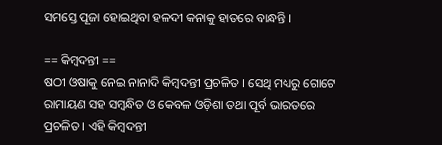ସମସ୍ତେ ପୂଜା ହୋଇଥିବା ହଳଦୀ କନାକୁ ହାତରେ ବାନ୍ଧନ୍ତି ।

== କିମ୍ବଦନ୍ତୀ ==
ଷଠୀ ଓଷାକୁ ନେଇ ନାନାଦି କିମ୍ବଦନ୍ତୀ ପ୍ରଚଳିତ । ସେଥି ମଧ୍ୟରୁ ଗୋଟେ ରାମାୟଣ ସହ ସମ୍ବନ୍ଧିତ ଓ କେବଳ ଓଡ଼ିଶା ତଥା ପୂର୍ବ ଭାରତରେ ପ୍ରଚଳିତ । ଏହି କିମ୍ବଦନ୍ତୀ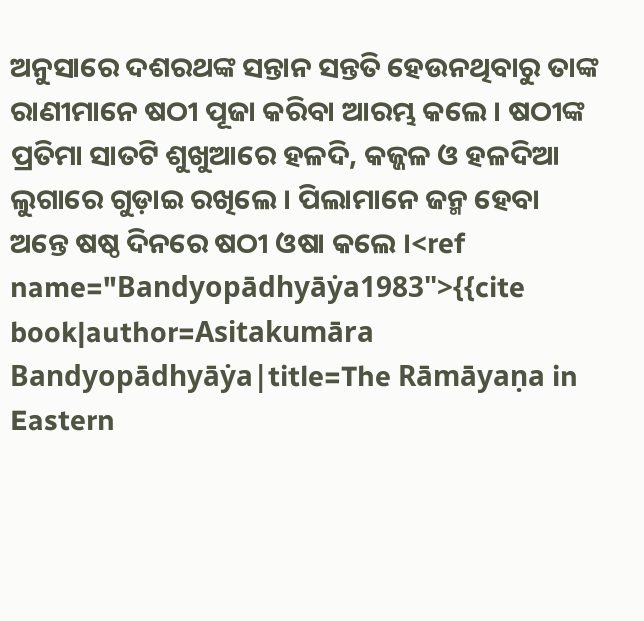ଅନୁସାରେ ଦଶରଥଙ୍କ ସନ୍ତାନ ସନ୍ତତି ହେଉନଥିବାରୁ ତାଙ୍କ ରାଣୀମାନେ ଷଠୀ ପୂଜା କରିବା ଆରମ୍ଭ କଲେ । ଷଠୀଙ୍କ ପ୍ରତିମା ସାତଟି ଶୁଖୁଆରେ ହଳଦି, କଜ୍ଜଳ ଓ ହଳଦିଆ ଲୁଗାରେ ଗୁଡ଼ାଇ ରଖିଲେ । ପିଲାମାନେ ଜନ୍ମ ହେବା ଅନ୍ତେ ଷଷ୍ଠ ଦିନରେ ଷଠୀ ଓଷା କଲେ ।<ref name="Bandyopādhyāẏa1983">{{cite book|author=Asitakumāra Bandyopādhyāẏa|title=The Rāmāyaṇa in Eastern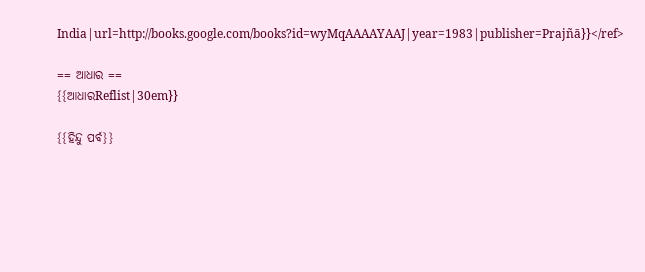India|url=http://books.google.com/books?id=wyMqAAAAYAAJ|year=1983|publisher=Prajñā}}</ref>

== ଆଧାର ==
{{ଆଧାରReflist|30em}}

{{ହିନ୍ଦୁ ପର୍ବ}}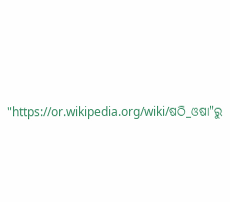"https://or.wikipedia.org/wiki/ଷଠି_ଓଷା"ରୁ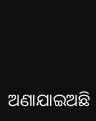ଅଣାଯାଇଅଛି